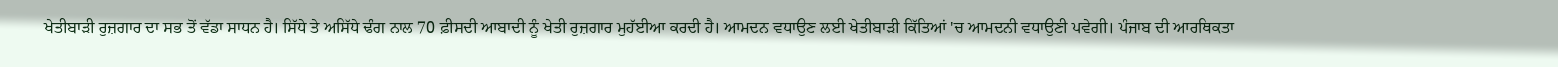ਖੇਤੀਬਾੜੀ ਰੁਜ਼ਗਾਰ ਦਾ ਸਭ ਤੋਂ ਵੱਡਾ ਸਾਧਨ ਹੈ। ਸਿੱਧੇ ਤੇ ਅਸਿੱਧੇ ਢੰਗ ਨਾਲ 70 ਫ਼ੀਸਦੀ ਆਬਾਦੀ ਨੂੰ ਖੇਤੀ ਰੁਜ਼ਗਾਰ ਮੁਹੱਈਆ ਕਰਦੀ ਹੈ। ਆਮਦਨ ਵਧਾਉਣ ਲਈ ਖੇਤੀਬਾੜੀ ਕਿੱਤਿਆਂ 'ਚ ਆਮਦਨੀ ਵਧਾਉਣੀ ਪਵੇਗੀ। ਪੰਜਾਬ ਦੀ ਆਰਥਿਕਤਾ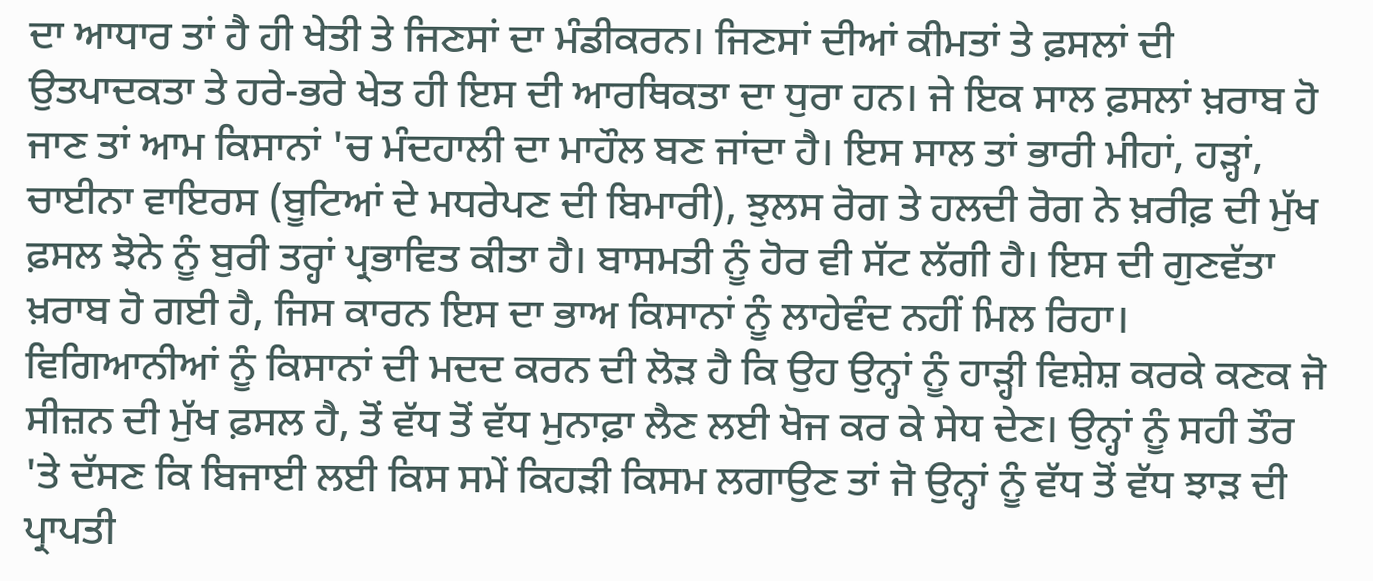ਦਾ ਆਧਾਰ ਤਾਂ ਹੈ ਹੀ ਖੇਤੀ ਤੇ ਜਿਣਸਾਂ ਦਾ ਮੰਡੀਕਰਨ। ਜਿਣਸਾਂ ਦੀਆਂ ਕੀਮਤਾਂ ਤੇ ਫ਼ਸਲਾਂ ਦੀ ਉਤਪਾਦਕਤਾ ਤੇ ਹਰੇ-ਭਰੇ ਖੇਤ ਹੀ ਇਸ ਦੀ ਆਰਥਿਕਤਾ ਦਾ ਧੁਰਾ ਹਨ। ਜੇ ਇਕ ਸਾਲ ਫ਼ਸਲਾਂ ਖ਼ਰਾਬ ਹੋ ਜਾਣ ਤਾਂ ਆਮ ਕਿਸਾਨਾਂ 'ਚ ਮੰਦਹਾਲੀ ਦਾ ਮਾਹੌਲ ਬਣ ਜਾਂਦਾ ਹੈ। ਇਸ ਸਾਲ ਤਾਂ ਭਾਰੀ ਮੀਹਾਂ, ਹੜ੍ਹਾਂ, ਚਾਈਨਾ ਵਾਇਰਸ (ਬੂਟਿਆਂ ਦੇ ਮਧਰੇਪਣ ਦੀ ਬਿਮਾਰੀ), ਝੁਲਸ ਰੋਗ ਤੇ ਹਲਦੀ ਰੋਗ ਨੇ ਖ਼ਰੀਫ਼ ਦੀ ਮੁੱਖ ਫ਼ਸਲ ਝੋਨੇ ਨੂੰ ਬੁਰੀ ਤਰ੍ਹਾਂ ਪ੍ਰਭਾਵਿਤ ਕੀਤਾ ਹੈ। ਬਾਸਮਤੀ ਨੂੰ ਹੋਰ ਵੀ ਸੱਟ ਲੱਗੀ ਹੈ। ਇਸ ਦੀ ਗੁਣਵੱਤਾ ਖ਼ਰਾਬ ਹੋ ਗਈ ਹੈ, ਜਿਸ ਕਾਰਨ ਇਸ ਦਾ ਭਾਅ ਕਿਸਾਨਾਂ ਨੂੰ ਲਾਹੇਵੰਦ ਨਹੀਂ ਮਿਲ ਰਿਹਾ।
ਵਿਗਿਆਨੀਆਂ ਨੂੰ ਕਿਸਾਨਾਂ ਦੀ ਮਦਦ ਕਰਨ ਦੀ ਲੋੜ ਹੈ ਕਿ ਉਹ ਉਨ੍ਹਾਂ ਨੂੰ ਹਾੜ੍ਹੀ ਵਿਸ਼ੇਸ਼ ਕਰਕੇ ਕਣਕ ਜੋ ਸੀਜ਼ਨ ਦੀ ਮੁੱਖ ਫ਼ਸਲ ਹੈ, ਤੋਂ ਵੱਧ ਤੋਂ ਵੱਧ ਮੁਨਾਫ਼ਾ ਲੈਣ ਲਈ ਖੋਜ ਕਰ ਕੇ ਸੇਧ ਦੇਣ। ਉਨ੍ਹਾਂ ਨੂੰ ਸਹੀ ਤੌਰ 'ਤੇ ਦੱਸਣ ਕਿ ਬਿਜਾਈ ਲਈ ਕਿਸ ਸਮੇਂ ਕਿਹੜੀ ਕਿਸਮ ਲਗਾਉਣ ਤਾਂ ਜੋ ਉਨ੍ਹਾਂ ਨੂੰ ਵੱਧ ਤੋਂ ਵੱਧ ਝਾੜ ਦੀ ਪ੍ਰਾਪਤੀ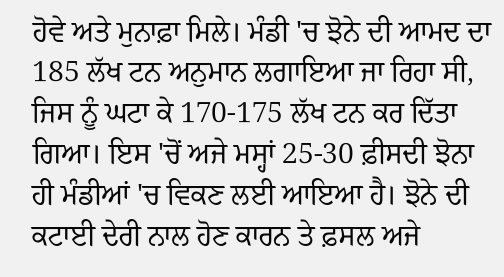ਹੋਵੇ ਅਤੇ ਮੁਨਾਫ਼ਾ ਮਿਲੇ। ਮੰਡੀ 'ਚ ਝੋਨੇ ਦੀ ਆਮਦ ਦਾ 185 ਲੱਖ ਟਨ ਅਨੁਮਾਨ ਲਗਾਇਆ ਜਾ ਰਿਹਾ ਸੀ, ਜਿਸ ਨੂੰ ਘਟਾ ਕੇ 170-175 ਲੱਖ ਟਨ ਕਰ ਦਿੱਤਾ ਗਿਆ। ਇਸ 'ਚੋਂ ਅਜੇ ਮਸ੍ਹਾਂ 25-30 ਫ਼ੀਸਦੀ ਝੋਨਾ ਹੀ ਮੰਡੀਆਂ 'ਚ ਵਿਕਣ ਲਈ ਆਇਆ ਹੈ। ਝੋਨੇ ਦੀ ਕਟਾਈ ਦੇਰੀ ਨਾਲ ਹੋਣ ਕਾਰਨ ਤੇ ਫ਼ਸਲ ਅਜੇ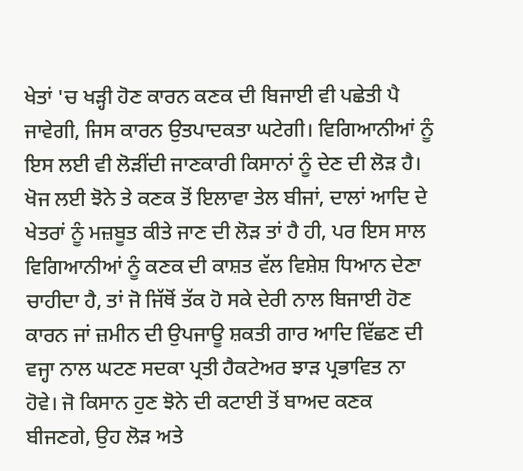ਖੇਤਾਂ 'ਚ ਖੜ੍ਹੀ ਹੋਣ ਕਾਰਨ ਕਣਕ ਦੀ ਬਿਜਾਈ ਵੀ ਪਛੇਤੀ ਪੈ ਜਾਵੇਗੀ, ਜਿਸ ਕਾਰਨ ਉਤਪਾਦਕਤਾ ਘਟੇਗੀ। ਵਿਗਿਆਨੀਆਂ ਨੂੰ ਇਸ ਲਈ ਵੀ ਲੋੜੀਂਦੀ ਜਾਣਕਾਰੀ ਕਿਸਾਨਾਂ ਨੂੰ ਦੇਣ ਦੀ ਲੋੜ ਹੈ।
ਖੋਜ ਲਈ ਝੋਨੇ ਤੇ ਕਣਕ ਤੋਂ ਇਲਾਵਾ ਤੇਲ ਬੀਜਾਂ, ਦਾਲਾਂ ਆਦਿ ਦੇ ਖੇਤਰਾਂ ਨੂੰ ਮਜ਼ਬੂਤ ਕੀਤੇ ਜਾਣ ਦੀ ਲੋੜ ਤਾਂ ਹੈ ਹੀ, ਪਰ ਇਸ ਸਾਲ ਵਿਗਿਆਨੀਆਂ ਨੂੰ ਕਣਕ ਦੀ ਕਾਸ਼ਤ ਵੱਲ ਵਿਸ਼ੇਸ਼ ਧਿਆਨ ਦੇਣਾ ਚਾਹੀਦਾ ਹੈ, ਤਾਂ ਜੋ ਜਿੱਥੋਂ ਤੱਕ ਹੋ ਸਕੇ ਦੇਰੀ ਨਾਲ ਬਿਜਾਈ ਹੋਣ ਕਾਰਨ ਜਾਂ ਜ਼ਮੀਨ ਦੀ ਉਪਜਾਊ ਸ਼ਕਤੀ ਗਾਰ ਆਦਿ ਵਿੱਛਣ ਦੀ ਵਜ੍ਹਾ ਨਾਲ ਘਟਣ ਸਦਕਾ ਪ੍ਰਤੀ ਹੈਕਟੇਅਰ ਝਾੜ ਪ੍ਰਭਾਵਿਤ ਨਾ ਹੋਵੇ। ਜੋ ਕਿਸਾਨ ਹੁਣ ਝੋਨੇ ਦੀ ਕਟਾਈ ਤੋਂ ਬਾਅਦ ਕਣਕ ਬੀਜਣਗੇ, ਉਹ ਲੋੜ ਅਤੇ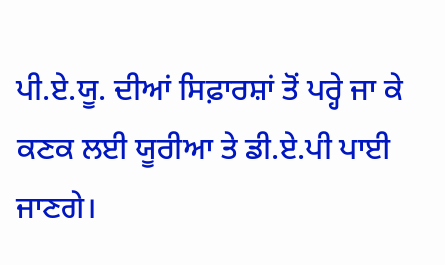ਪੀ.ਏ.ਯੂ. ਦੀਆਂ ਸਿਫ਼ਾਰਸ਼ਾਂ ਤੋਂ ਪਰ੍ਹੇ ਜਾ ਕੇ ਕਣਕ ਲਈ ਯੂਰੀਆ ਤੇ ਡੀ.ਏ.ਪੀ ਪਾਈ ਜਾਣਗੇ।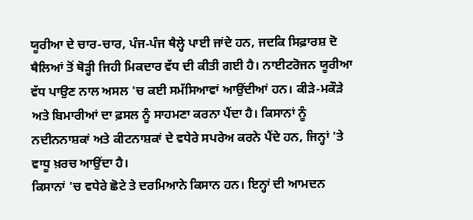ਯੂਰੀਆ ਦੇ ਚਾਰ-ਚਾਰ, ਪੰਜ-ਪੰਜ ਥੈਲ੍ਹੇ ਪਾਈ ਜਾਂਦੇ ਹਨ, ਜਦਕਿ ਸਿਫ਼ਾਰਸ਼ ਦੋ ਥੈਲਿਆਂ ਤੋਂ ਥੋੜ੍ਹੀ ਜਿਹੀ ਮਿਕਦਾਰ ਵੱਧ ਦੀ ਕੀਤੀ ਗਈ ਹੈ। ਨਾਈਟਰੋਜਨ ਯੂਰੀਆ ਵੱਧ ਪਾਉਣ ਨਾਲ ਅਸਲ 'ਚ ਕਈ ਸਮੱਸਿਆਵਾਂ ਆਉਂਦੀਆਂ ਹਨ। ਕੀੜੇ-ਮਕੌੜੇ ਅਤੇ ਬਿਮਾਰੀਆਂ ਦਾ ਫ਼ਸਲ ਨੂੰ ਸਾਹਮਣਾ ਕਰਨਾ ਪੈਂਦਾ ਹੈ। ਕਿਸਾਨਾਂ ਨੂੰ ਨਦੀਨਨਾਸ਼ਕਾਂ ਅਤੇ ਕੀਟਨਾਸ਼ਕਾਂ ਦੇ ਵਧੇਰੇ ਸਪਰੇਅ ਕਰਨੇ ਪੈਂਦੇ ਹਨ, ਜਿਨ੍ਹਾਂ 'ਤੇ ਵਾਧੂ ਖ਼ਰਚ ਆਉਂਦਾ ਹੈ।
ਕਿਸਾਨਾਂ 'ਚ ਵਧੇਰੇ ਛੋਟੇ ਤੇ ਦਰਮਿਆਨੇ ਕਿਸਾਨ ਹਨ। ਇਨ੍ਹਾਂ ਦੀ ਆਮਦਨ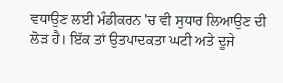ਵਧਾਉਣ ਲਈ ਮੰਡੀਕਰਨ 'ਚ ਵੀ ਸੁਧਾਰ ਲਿਆਉਣ ਦੀ ਲੋੜ ਹੈ। ਇੱਕ ਤਾਂ ਉਤਪਾਦਕਤਾ ਘਟੀ ਅਤੇ ਦੂਜੇ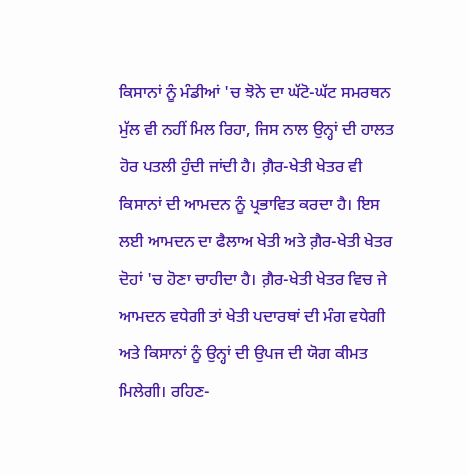ਕਿਸਾਨਾਂ ਨੂੰ ਮੰਡੀਆਂ 'ਚ ਝੋਨੇ ਦਾ ਘੱਟੋ-ਘੱਟ ਸਮਰਥਨ ਮੁੱਲ ਵੀ ਨਹੀਂ ਮਿਲ ਰਿਹਾ, ਜਿਸ ਨਾਲ ਉਨ੍ਹਾਂ ਦੀ ਹਾਲਤ ਹੋਰ ਪਤਲੀ ਹੁੰਦੀ ਜਾਂਦੀ ਹੈ। ਗ਼ੈਰ-ਖੇਤੀ ਖੇਤਰ ਵੀ ਕਿਸਾਨਾਂ ਦੀ ਆਮਦਨ ਨੂੰ ਪ੍ਰਭਾਵਿਤ ਕਰਦਾ ਹੈ। ਇਸ ਲਈ ਆਮਦਨ ਦਾ ਫੈਲਾਅ ਖੇਤੀ ਅਤੇ ਗ਼ੈਰ-ਖੇਤੀ ਖੇਤਰ ਦੋਹਾਂ 'ਚ ਹੋਣਾ ਚਾਹੀਦਾ ਹੈ। ਗ਼ੈਰ-ਖੇਤੀ ਖੇਤਰ ਵਿਚ ਜੇ ਆਮਦਨ ਵਧੇਗੀ ਤਾਂ ਖੇਤੀ ਪਦਾਰਥਾਂ ਦੀ ਮੰਗ ਵਧੇਗੀ ਅਤੇ ਕਿਸਾਨਾਂ ਨੂੰ ਉਨ੍ਹਾਂ ਦੀ ਉਪਜ ਦੀ ਯੋਗ ਕੀਮਤ ਮਿਲੇਗੀ। ਰਹਿਣ-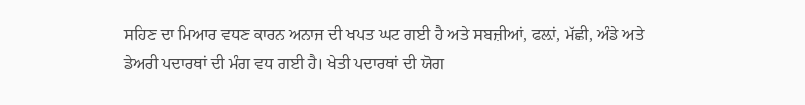ਸਹਿਣ ਦਾ ਮਿਆਰ ਵਧਣ ਕਾਰਨ ਅਨਾਜ ਦੀ ਖਪਤ ਘਟ ਗਈ ਹੈ ਅਤੇ ਸਬਜ਼ੀਆਂ, ਫਲ਼ਾਂ, ਮੱਛੀ, ਅੰਡੇ ਅਤੇ ਡੇਅਰੀ ਪਦਾਰਥਾਂ ਦੀ ਮੰਗ ਵਧ ਗਈ ਹੈ। ਖੇਤੀ ਪਦਾਰਥਾਂ ਦੀ ਯੋਗ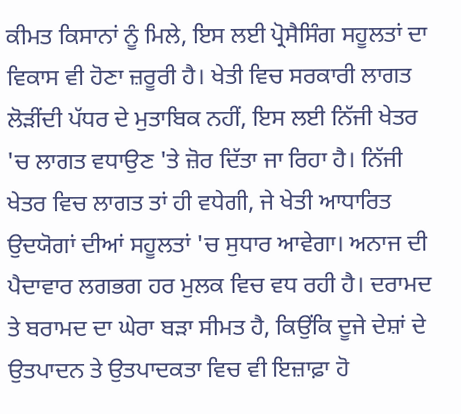ਕੀਮਤ ਕਿਸਾਨਾਂ ਨੂੰ ਮਿਲੇ, ਇਸ ਲਈ ਪ੍ਰੋਸੈਸਿੰਗ ਸਹੂਲਤਾਂ ਦਾ ਵਿਕਾਸ ਵੀ ਹੋਣਾ ਜ਼ਰੂਰੀ ਹੈ। ਖੇਤੀ ਵਿਚ ਸਰਕਾਰੀ ਲਾਗਤ ਲੋੜੀਂਦੀ ਪੱਧਰ ਦੇ ਮੁਤਾਬਿਕ ਨਹੀਂ, ਇਸ ਲਈ ਨਿੱਜੀ ਖੇਤਰ 'ਚ ਲਾਗਤ ਵਧਾਉਣ 'ਤੇ ਜ਼ੋਰ ਦਿੱਤਾ ਜਾ ਰਿਹਾ ਹੈ। ਨਿੱਜੀ ਖੇਤਰ ਵਿਚ ਲਾਗਤ ਤਾਂ ਹੀ ਵਧੇਗੀ, ਜੇ ਖੇਤੀ ਆਧਾਰਿਤ ਉਦਯੋਗਾਂ ਦੀਆਂ ਸਹੂਲਤਾਂ 'ਚ ਸੁਧਾਰ ਆਵੇਗਾ। ਅਨਾਜ ਦੀ ਪੈਦਾਵਾਰ ਲਗਭਗ ਹਰ ਮੁਲਕ ਵਿਚ ਵਧ ਰਹੀ ਹੈ। ਦਰਾਮਦ ਤੇ ਬਰਾਮਦ ਦਾ ਘੇਰਾ ਬੜਾ ਸੀਮਤ ਹੈ, ਕਿਉਂਕਿ ਦੂਜੇ ਦੇਸ਼ਾਂ ਦੇ ਉਤਪਾਦਨ ਤੇ ਉਤਪਾਦਕਤਾ ਵਿਚ ਵੀ ਇਜ਼ਾਫ਼ਾ ਹੋ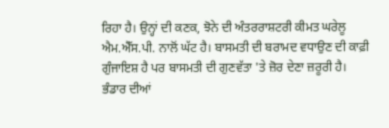ਰਿਹਾ ਹੈ। ਉਨ੍ਹਾਂ ਦੀ ਕਣਕ, ਝੋਨੇ ਦੀ ਅੰਤਰਰਾਸ਼ਟਰੀ ਕੀਮਤ ਘਰੇਲੂ ਐਮ.ਐੱਸ.ਪੀ. ਨਾਲੋਂ ਘੱਟ ਹੈ। ਬਾਸਮਤੀ ਦੀ ਬਰਾਮਦ ਵਧਾਉਣ ਦੀ ਕਾਫ਼ੀ ਗੁੰਜਾਇਸ਼ ਹੈ ਪਰ ਬਾਸਮਤੀ ਦੀ ਗੁਣਵੱਤਾ 'ਤੇ ਜ਼ੋਰ ਦੇਣਾ ਜ਼ਰੂਰੀ ਹੈ।
ਭੰਡਾਰ ਦੀਆਂ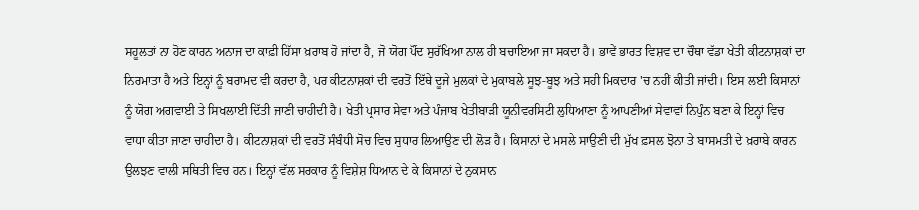ਸਹੂਲਤਾਂ ਨਾ ਹੋਣ ਕਾਰਨ ਅਨਾਜ ਦਾ ਕਾਫ਼ੀ ਹਿੱਸਾ ਖ਼ਰਾਬ ਹੋ ਜਾਂਦਾ ਹੈ, ਜੋ ਯੋਗ ਪੌਂਦ ਸੁਰੱਖਿਆ ਨਾਲ ਹੀ ਬਚਾਇਆ ਜਾ ਸਕਦਾ ਹੈ। ਭਾਵੇਂ ਭਾਰਤ ਵਿਸ਼ਵ ਦਾ ਚੌਥਾ ਵੱਡਾ ਖੇਤੀ ਕੀਟਨਾਸ਼ਕਾਂ ਦਾ ਨਿਰਮਾਤਾ ਹੈ ਅਤੇ ਇਨ੍ਹਾਂ ਨੂੰ ਬਰਾਮਦ ਵੀ ਕਰਦਾ ਹੈ, ਪਰ ਕੀਟਨਾਸ਼ਕਾਂ ਦੀ ਵਰਤੋਂ ਇੱਥੇ ਦੂਜੇ ਮੁਲਕਾਂ ਦੇ ਮੁਕਾਬਲੇ ਸੂਝ-ਬੂਝ ਅਤੇ ਸਹੀ ਮਿਕਦਾਰ 'ਚ ਨਹੀਂ ਕੀਤੀ ਜਾਂਦੀ। ਇਸ ਲਈ ਕਿਸਾਨਾਂ ਨੂੰ ਯੋਗ ਅਗਵਾਈ ਤੇ ਸਿਖਲਾਈ ਦਿੱਤੀ ਜਾਣੀ ਚਾਹੀਦੀ ਹੈ। ਖੇਤੀ ਪ੍ਰਸਾਰ ਸੇਵਾ ਅਤੇ ਪੰਜਾਬ ਖੇਤੀਬਾੜੀ ਯੂਨੀਵਰਸਿਟੀ ਲੁਧਿਆਣਾ ਨੂੰ ਆਪਣੀਆਂ ਸੇਵਾਵਾਂ ਨਿਪੁੰਨ ਬਣਾ ਕੇ ਇਨ੍ਹਾਂ ਵਿਚ ਵਾਧਾ ਕੀਤਾ ਜਾਣਾ ਚਾਹੀਦਾ ਹੈ। ਕੀਟਨਾਸ਼ਕਾਂ ਦੀ ਵਰਤੋਂ ਸੰਬੰਧੀ ਸੋਚ ਵਿਚ ਸੁਧਾਰ ਲਿਆਉਣ ਦੀ ਲੋੜ ਹੈ। ਕਿਸਾਨਾਂ ਦੇ ਮਸਲੇ ਸਾਉਣੀ ਦੀ ਮੁੱਖ ਫ਼ਸਲ ਝੋਨਾ ਤੇ ਬਾਸਮਤੀ ਦੇ ਖ਼ਰਾਬੇ ਕਾਰਨ ਉਲਝਣ ਵਾਲੀ ਸਥਿਤੀ ਵਿਚ ਹਨ। ਇਨ੍ਹਾਂ ਵੱਲ ਸਰਕਾਰ ਨੂੰ ਵਿਸ਼ੇਸ਼ ਧਿਆਨ ਦੇ ਕੇ ਕਿਸਾਨਾਂ ਦੇ ਨੁਕਸਾਨ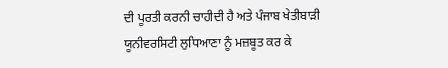ਦੀ ਪੂਰਤੀ ਕਰਨੀ ਚਾਹੀਦੀ ਹੈ ਅਤੇ ਪੰਜਾਬ ਖੇਤੀਬਾੜੀ ਯੂਨੀਵਰਸਿਟੀ ਲੁਧਿਆਣਾ ਨੂੰ ਮਜ਼ਬੂਤ ਕਰ ਕੇ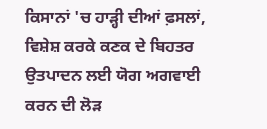ਕਿਸਾਨਾਂ 'ਚ ਹਾੜ੍ਹੀ ਦੀਆਂ ਫ਼ਸਲਾਂ, ਵਿਸ਼ੇਸ਼ ਕਰਕੇ ਕਣਕ ਦੇ ਬਿਹਤਰ ਉਤਪਾਦਨ ਲਈ ਯੋਗ ਅਗਵਾਈ ਕਰਨ ਦੀ ਲੋੜ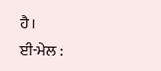ਹੈ।
ਈ-ਮੇਲ :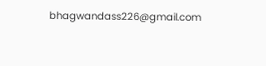bhagwandass226@gmail.com